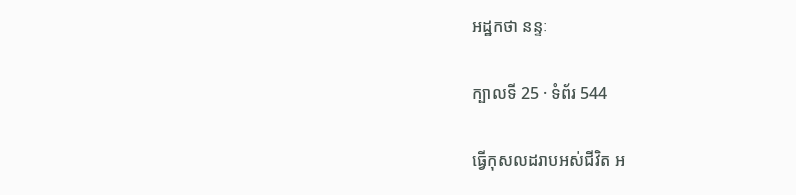អដ្ឋកថា នន្ទៈ

ក្បាលទី 25 · ទំព័រ 544

ធ្វើកុសលដរាបអស់ជីវិត អ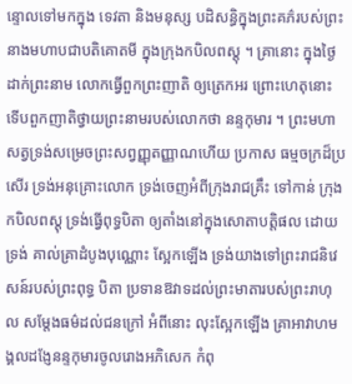ន្ទោលទៅមកក្នុង ទេវតា និងមនុស្ស បដិសន្ធិក្នុងព្រះគភ៌របស់ព្រះនាងមហាបជាបតិគោតមី ក្នុងក្រុងកបិលពស្តុ ។ គ្រានោះ ក្នុងថ្ងៃដាក់ព្រះនាម លោកធ្វើពួកព្រះញាតិ ឲ្យត្រេកអរ ព្រោះហេតុនោះ ទើបពួកញាតិថ្វាយព្រះនាមរបស់លោកថា នន្ទកុមារ ។ ព្រះមហាសត្វទ្រង់សម្រេចព្រះសព្វញ្ញុតញ្ញាណហើយ ប្រកាស ធម្មចក្រដ៏ប្រសើរ ទ្រង់អនុគ្រោះលោក ទ្រង់ចេញអំពីក្រុងរាជគ្រឹះ ទៅកាន់ ក្រុងកបិលពស្តុ ទ្រង់ធ្វើពុទ្ធបិតា ឲ្យតាំងនៅក្នុងសោតាបត្តិផល ដោយទ្រង់ គាល់គ្រាដំបូងបុណ្ណោះ ស្អែកឡើង ទ្រង់យាងទៅព្រះរាជនិវេសន៍របស់ព្រះពុទ្ធ បិតា ប្រទានឱវាទដល់ព្រះមាតារបស់ព្រះរាហុល សម្តែងធម៌ដល់ជនក្រៅ អំពីនោះ លុះស្អែកឡើង គ្រាអាវាហមង្គលដង្ញែនន្ទកុមារចូលរោងអភិសេក កំពុ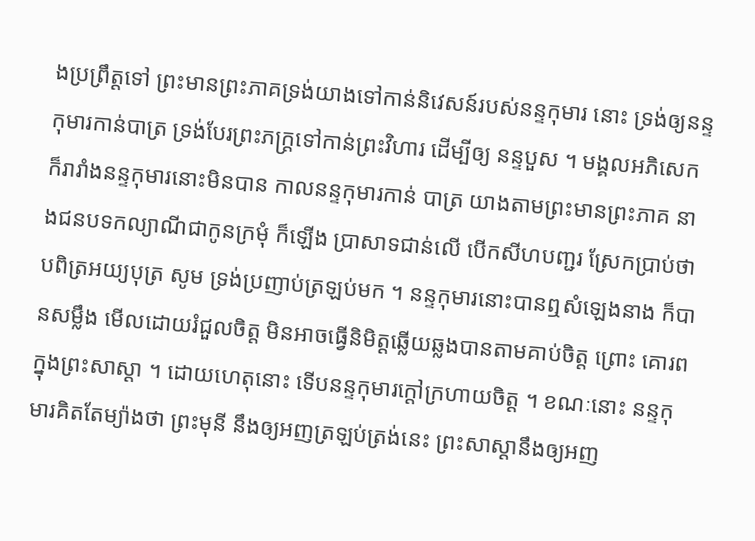ងប្រព្រឹត្តទៅ ព្រះមានព្រះភាគទ្រង់យាងទៅកាន់និវេសន៍របស់នន្ទកុមារ នោះ ទ្រង់ឲ្យនន្ទកុមារកាន់បាត្រ ទ្រង់បែរព្រះភក្ត្រទៅកាន់ព្រះវិហារ ដើម្បីឲ្យ នន្ទបួស ។ មង្គលអភិសេកក៏រារាំងនន្ទកុមារនោះមិនបាន កាលនន្ទកុមារកាន់ បាត្រ យាងតាមព្រះមានព្រះភាគ នាងជនបទកល្យាណីជាកូនក្រមុំ ក៏ឡើង ប្រាសាទជាន់លើ បើកសីហបញ្ជរ ស្រែកប្រាប់ថា បពិត្រអយ្យបុត្រ សូម ទ្រង់ប្រញាប់ត្រឡប់មក ។ នន្ទកុមារនោះបានឮសំឡេងនាង ក៏បានសម្លឹង មើលដោយរំជួលចិត្ត មិនអាចធ្វើនិមិត្តឆ្លើយឆ្លងបានតាមគាប់ចិត្ត ព្រោះ គោរពក្នុងព្រះសាស្តា ។ ដោយហេតុនោះ ទើបនន្ទកុមារក្តៅក្រហាយចិត្ត ។ ខណៈនោះ នន្ទកុមារគិតតែម្យ៉ាងថា ព្រះមុនី នឹងឲ្យអញត្រឡប់ត្រង់នេះ ព្រះសាស្តានឹងឲ្យអញ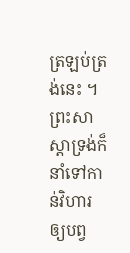ត្រឡប់ត្រង់នេះ ។ ព្រះសាស្តាទ្រង់ក៏នាំទៅកាន់វិហារ ឲ្យបព្វ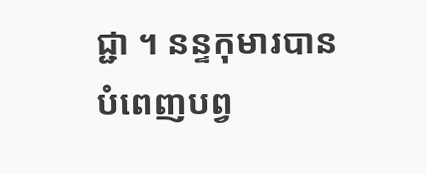ជ្ជា ។ នន្ទកុមារបានបំពេញបព្វ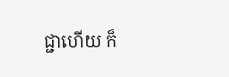ជ្ជាហើយ ក៏